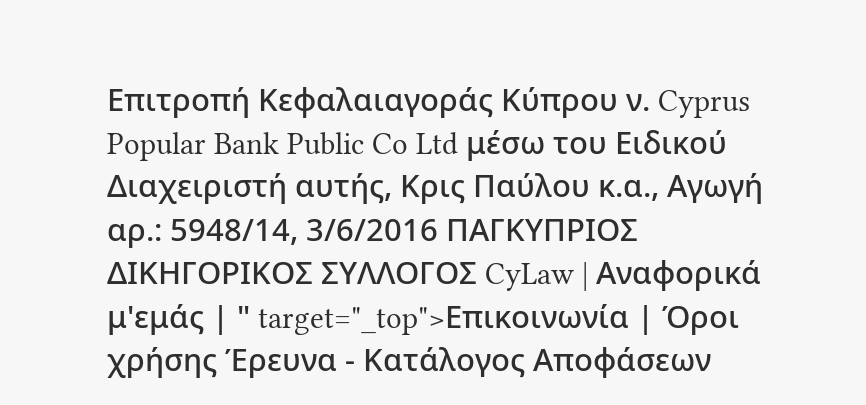Επιτροπή Κεφαλαιαγοράς Κύπρου ν. Cyprus Popular Bank Public Co Ltd μέσω του Ειδικού Διαχειριστή αυτής, Κρις Παύλου κ.α., Αγωγή αρ.: 5948/14, 3/6/2016 ΠΑΓΚΥΠΡΙΟΣ ΔΙΚΗΓΟΡΙΚΟΣ ΣΥΛΛΟΓΟΣ CyLaw | Αναφορικά μ'εμάς | " target="_top">Επικοινωνία | Όροι χρήσης Έρευνα - Κατάλογος Αποφάσεων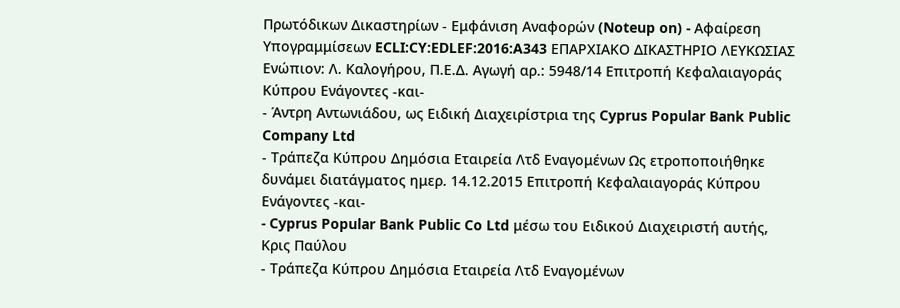Πρωτόδικων Δικαστηρίων - Εμφάνιση Αναφορών (Noteup on) - Αφαίρεση Υπογραμμίσεων ECLI:CY:EDLEF:2016:A343 ΕΠΑΡΧΙΑΚΟ ΔΙΚΑΣΤΗΡΙΟ ΛΕΥΚΩΣΙΑΣ Ενώπιον: Λ. Καλογήρου, Π.Ε.Δ. Αγωγή αρ.: 5948/14 Επιτροπή Κεφαλαιαγοράς Κύπρου Ενάγοντες -και-
- Άντρη Αντωνιάδου, ως Ειδική Διαχειρίστρια της Cyprus Popular Bank Public Company Ltd
- Τράπεζα Κύπρου Δημόσια Εταιρεία Λτδ Εναγομένων Ως ετροποποιήθηκε δυνάμει διατάγματος ημερ. 14.12.2015 Επιτροπή Κεφαλαιαγοράς Κύπρου Ενάγοντες -και-
- Cyprus Popular Bank Public Co Ltd μέσω του Ειδικού Διαχειριστή αυτής, Κρις Παύλου
- Τράπεζα Κύπρου Δημόσια Εταιρεία Λτδ Εναγομένων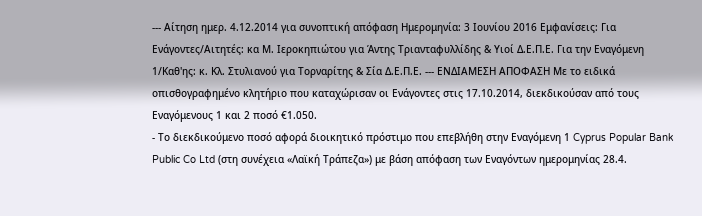--- Αίτηση ημερ. 4.12.2014 για συνοπτική απόφαση Ημερομηνία: 3 Ιουνίου 2016 Εμφανίσεις: Για Ενάγοντες/Αιτητές: κα Μ. Ιεροκηπιώτου για Άντης Τριανταφυλλίδης & Υιοί Δ.Ε.Π.Ε. Για την Εναγόμενη 1/Καθ'ης: κ. Κλ. Στυλιανού για Τορναρίτης & Σία Δ.Ε.Π.Ε. --- ΕΝΔΙΑΜΕΣΗ ΑΠΟΦΑΣΗ Με το ειδικά οπισθογραφημένο κλητήριο που καταχώρισαν οι Ενάγοντες στις 17.10.2014, διεκδικούσαν από τους Εναγόμενους 1 και 2 ποσό €1.050.
- Το διεκδικούμενο ποσό αφορά διοικητικό πρόστιμο που επεβλήθη στην Εναγόμενη 1 Cyprus Popular Bank Public Co Ltd (στη συνέχεια «Λαϊκή Τράπεζα») με βάση απόφαση των Εναγόντων ημερομηνίας 28.4.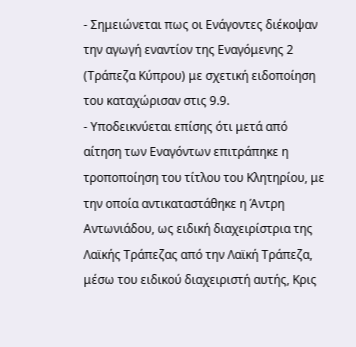- Σημειώνεται πως οι Ενάγοντες διέκοψαν την αγωγή εναντίον της Εναγόμενης 2 (Τράπεζα Κύπρου) με σχετική ειδοποίηση του καταχώρισαν στις 9.9.
- Υποδεικνύεται επίσης ότι μετά από αίτηση των Εναγόντων επιτράπηκε η τροποποίηση του τίτλου του Κλητηρίου, με την οποία αντικαταστάθηκε η Άντρη Αντωνιάδου, ως ειδική διαχειρίστρια της Λαϊκής Τράπεζας από την Λαϊκή Τράπεζα, μέσω του ειδικού διαχειριστή αυτής, Κρις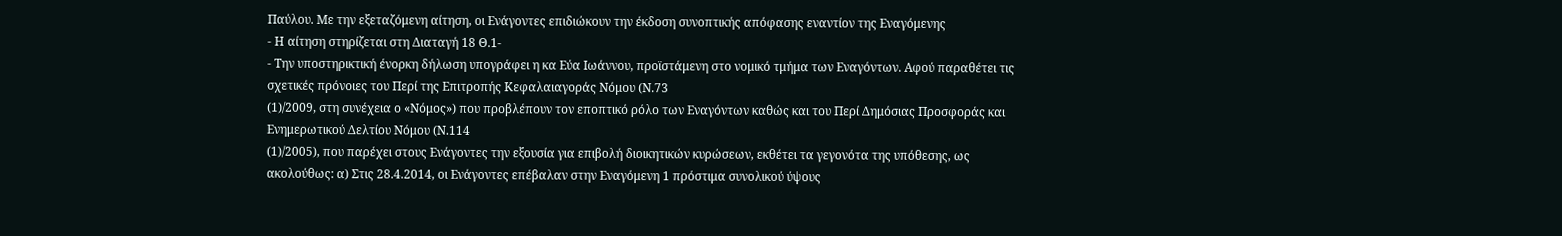Παύλου. Με την εξεταζόμενη αίτηση, οι Ενάγοντες επιδιώκουν την έκδοση συνοπτικής απόφασης εναντίον της Εναγόμενης
- Η αίτηση στηρίζεται στη Διαταγή 18 Θ.1-
- Την υποστηρικτική ένορκη δήλωση υπογράφει η κα Εύα Ιωάννου, προϊστάμενη στο νομικό τμήμα των Εναγόντων. Αφού παραθέτει τις σχετικές πρόνοιες του Περί της Επιτροπής Κεφαλαιαγοράς Νόμου (Ν.73
(1)/2009, στη συνέχεια ο «Νόμος») που προβλέπουν τον εποπτικό ρόλο των Εναγόντων καθώς και του Περί Δημόσιας Προσφοράς και Ενημερωτικού Δελτίου Νόμου (Ν.114
(1)/2005), που παρέχει στους Ενάγοντες την εξουσία για επιβολή διοικητικών κυρώσεων, εκθέτει τα γεγονότα της υπόθεσης, ως ακολούθως: α) Στις 28.4.2014, οι Ενάγοντες επέβαλαν στην Εναγόμενη 1 πρόστιμα συνολικού ύψους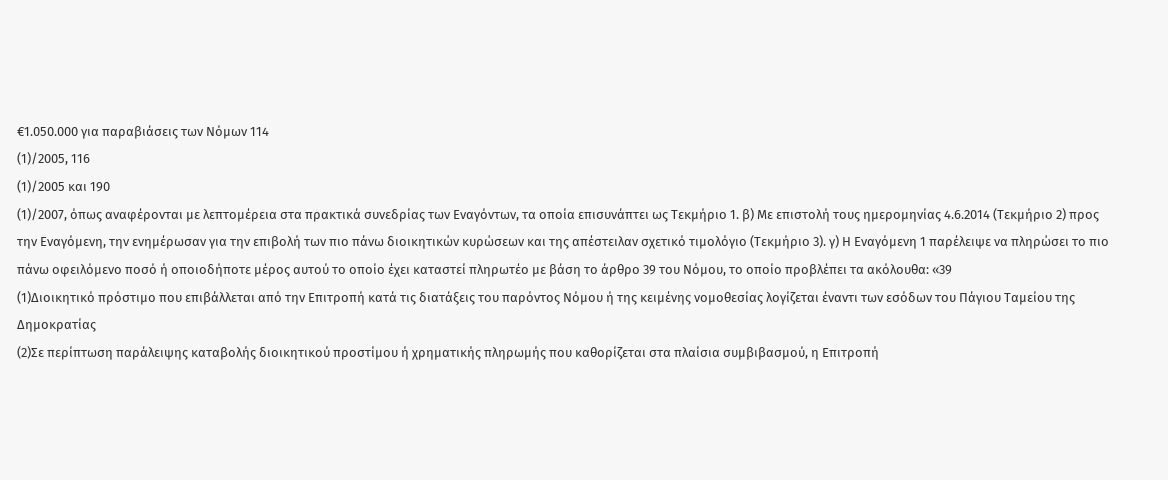€1.050.000 για παραβιάσεις των Νόμων 114
(1)/2005, 116
(1)/2005 και 190
(1)/2007, όπως αναφέρονται με λεπτομέρεια στα πρακτικά συνεδρίας των Εναγόντων, τα οποία επισυνάπτει ως Τεκμήριο 1. β) Με επιστολή τους ημερομηνίας 4.6.2014 (Τεκμήριο 2) προς την Εναγόμενη, την ενημέρωσαν για την επιβολή των πιο πάνω διοικητικών κυρώσεων και της απέστειλαν σχετικό τιμολόγιο (Τεκμήριο 3). γ) Η Εναγόμενη 1 παρέλειψε να πληρώσει το πιο πάνω οφειλόμενο ποσό ή οποιοδήποτε μέρος αυτού το οποίο έχει καταστεί πληρωτέο με βάση το άρθρο 39 του Νόμου, το οποίο προβλέπει τα ακόλουθα: «39
(1)Διοικητικό πρόστιμο που επιβάλλεται από την Επιτροπή κατά τις διατάξεις του παρόντος Νόμου ή της κειμένης νομοθεσίας λογίζεται έναντι των εσόδων του Πάγιου Ταμείου της Δημοκρατίας
(2)Σε περίπτωση παράλειψης καταβολής διοικητικού προστίμου ή χρηματικής πληρωμής που καθορίζεται στα πλαίσια συμβιβασμού, η Επιτροπή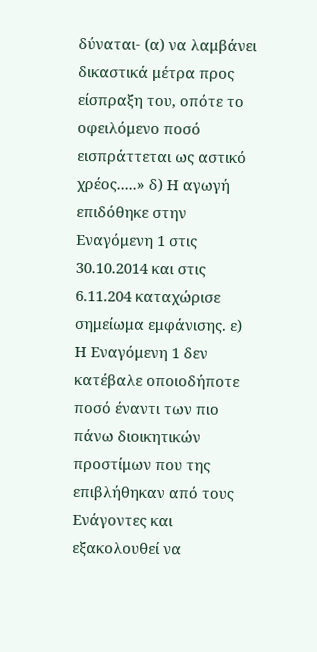δύναται- (α) να λαμβάνει δικαστικά μέτρα προς είσπραξη του, οπότε το οφειλόμενο ποσό εισπράττεται ως αστικό χρέος.....» δ) Η αγωγή επιδόθηκε στην Εναγόμενη 1 στις 30.10.2014 και στις 6.11.204 καταχώρισε σημείωμα εμφάνισης. ε) Η Εναγόμενη 1 δεν κατέβαλε οποιοδήποτε ποσό έναντι των πιο πάνω διοικητικών προστίμων που της επιβλήθηκαν από τους Ενάγοντες και εξακολουθεί να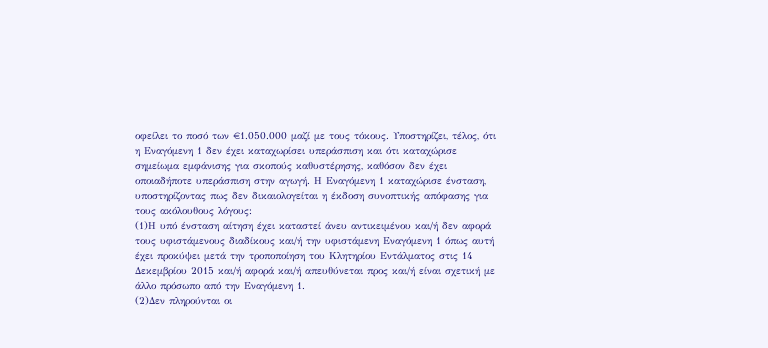οφείλει το ποσό των €1.050.000 μαζί με τους τόκους. Υποστηρίζει, τέλος, ότι η Εναγόμενη 1 δεν έχει καταχωρίσει υπεράσπιση και ότι καταχώρισε σημείωμα εμφάνισης για σκοπούς καθυστέρησης, καθόσον δεν έχει οποιαδήποτε υπεράσπιση στην αγωγή. Η Εναγόμενη 1 καταχώρισε ένσταση, υποστηρίζοντας πως δεν δικαιολογείται η έκδοση συνοπτικής απόφασης για τους ακόλουθους λόγους:
(1)Η υπό ένσταση αίτηση έχει καταστεί άνευ αντικειμένου και/ή δεν αφορά τους υφιστάμενους διαδίκους και/ή την υφιστάμενη Εναγόμενη 1 όπως αυτή έχει προκύψει μετά την τροποποίηση του Κλητηρίου Εντάλματος στις 14 Δεκεμβρίου 2015 και/ή αφορά και/ή απευθύνεται προς και/ή είναι σχετική με άλλο πρόσωπο από την Εναγόμενη 1.
(2)Δεν πληρούνται οι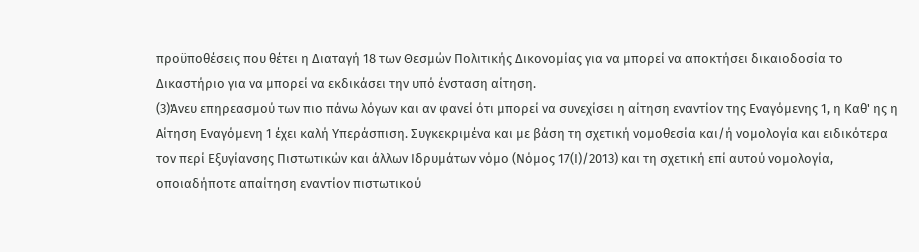προϋποθέσεις που θέτει η Διαταγή 18 των Θεσμών Πολιτικής Δικονομίας για να μπορεί να αποκτήσει δικαιοδοσία το Δικαστήριο για να μπορεί να εκδικάσει την υπό ένσταση αίτηση.
(3)Άνευ επηρεασμού των πιο πάνω λόγων και αν φανεί ότι μπορεί να συνεχίσει η αίτηση εναντίον της Εναγόμενης 1, η Καθ' ης η Αίτηση Εναγόμενη 1 έχει καλή Υπεράσπιση. Συγκεκριμένα και με βάση τη σχετική νομοθεσία και/ή νομολογία και ειδικότερα τον περί Εξυγίανσης Πιστωτικών και άλλων Ιδρυμάτων νόμο (Νόμος 17(Ι)/2013) και τη σχετική επί αυτού νομολογία, οποιαδήποτε απαίτηση εναντίον πιστωτικού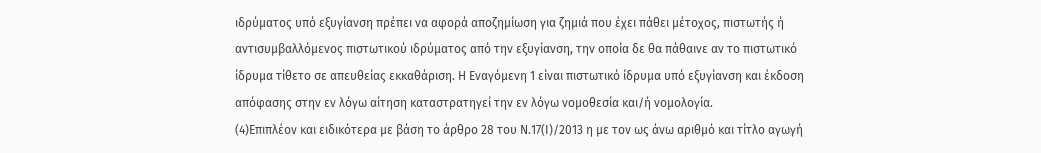ιδρύματος υπό εξυγίανση πρέπει να αφορά αποζημίωση για ζημιά που έχει πάθει μέτοχος, πιστωτής ή αντισυμβαλλόμενος πιστωτικού ιδρύματος από την εξυγίανση, την οποία δε θα πάθαινε αν το πιστωτικό ίδρυμα τίθετο σε απευθείας εκκαθάριση. Η Εναγόμενη 1 είναι πιστωτικό ίδρυμα υπό εξυγίανση και έκδοση απόφασης στην εν λόγω αίτηση καταστρατηγεί την εν λόγω νομοθεσία και/ή νομολογία.
(4)Επιπλέον και ειδικότερα με βάση το άρθρο 28 του Ν.17(Ι)/2013 η με τον ως άνω αριθμό και τίτλο αγωγή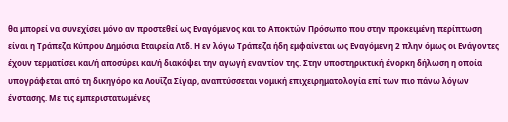θα μπορεί να συνεχίσει μόνο αν προστεθεί ως Εναγόμενος και το Αποκτών Πρόσωπο που στην προκειμένη περίπτωση είναι η Τράπεζα Κύπρου Δημόσια Εταιρεία Λτδ. Η εν λόγω Τράπεζα ήδη εμφαίνεται ως Εναγόμενη 2 πλην όμως οι Ενάγοντες έχουν τερματίσει και/ή αποσύρει και/ή διακόψει την αγωγή εναντίον της. Στην υποστηρικτική ένορκη δήλωση η οποία υπογράφεται από τη δικηγόρο κα Λουΐζα Σίγαρ, αναπτύσσεται νομική επιχειρηματολογία επί των πιο πάνω λόγων ένστασης. Με τις εμπεριστατωμένες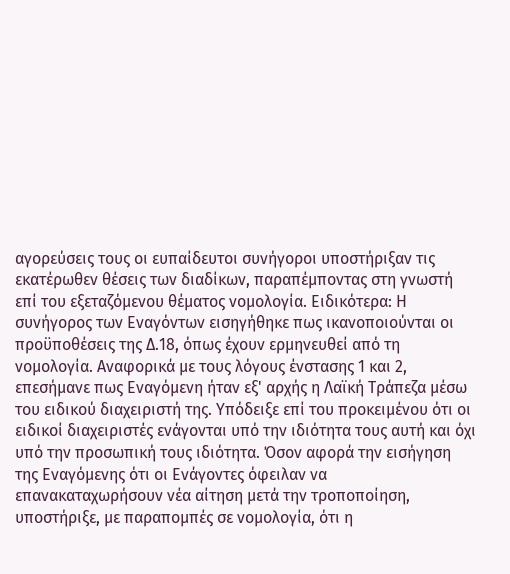αγορεύσεις τους οι ευπαίδευτοι συνήγοροι υποστήριξαν τις εκατέρωθεν θέσεις των διαδίκων, παραπέμποντας στη γνωστή επί του εξεταζόμενου θέματος νομολογία. Ειδικότερα: Η συνήγορος των Εναγόντων εισηγήθηκε πως ικανοποιούνται οι προϋποθέσεις της Δ.18, όπως έχουν ερμηνευθεί από τη νομολογία. Αναφορικά με τους λόγους ένστασης 1 και 2, επεσήμανε πως Εναγόμενη ήταν εξ' αρχής η Λαϊκή Τράπεζα μέσω του ειδικού διαχειριστή της. Υπόδειξε επί του προκειμένου ότι οι ειδικοί διαχειριστές ενάγονται υπό την ιδιότητα τους αυτή και όχι υπό την προσωπική τους ιδιότητα. Όσον αφορά την εισήγηση της Εναγόμενης ότι οι Ενάγοντες όφειλαν να επανακαταχωρήσουν νέα αίτηση μετά την τροποποίηση, υποστήριξε, με παραπομπές σε νομολογία, ότι η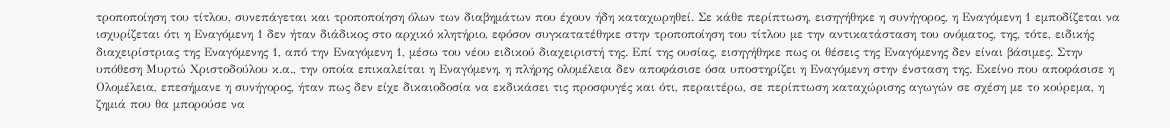τροποποίηση του τίτλου, συνεπάγεται και τροποποίηση όλων των διαβημάτων που έχουν ήδη καταχωρηθεί. Σε κάθε περίπτωση, εισηγήθηκε η συνήγορος, η Εναγόμενη 1 εμποδίζεται να ισχυρίζεται ότι η Εναγόμενη 1 δεν ήταν διάδικος στο αρχικό κλητήριο, εφόσον συγκατατέθηκε στην τροποποίηση του τίτλου με την αντικατάσταση του ονόματος, της, τότε, ειδικής διαχειρίστριας της Εναγόμενης 1, από την Εναγόμενη 1, μέσω του νέου ειδικού διαχειριστή της. Επί της ουσίας, εισηγήθηκε πως οι θέσεις της Εναγόμενης δεν είναι βάσιμες. Στην υπόθεση Μυρτώ Χριστοδούλου κ.α., την οποία επικαλείται η Εναγόμενη, η πλήρης ολομέλεια δεν αποφάσισε όσα υποστηρίζει η Εναγόμενη στην ένσταση της. Εκείνο που αποφάσισε η Ολομέλεια, επεσήμανε η συνήγορος, ήταν πως δεν είχε δικαιοδοσία να εκδικάσει τις προσφυγές και ότι, περαιτέρω, σε περίπτωση καταχώρισης αγωγών σε σχέση με το κούρεμα, η ζημιά που θα μπορούσε να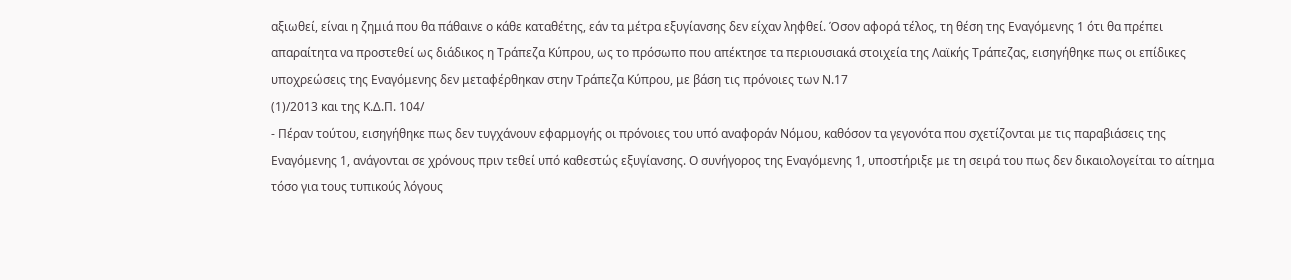αξιωθεί, είναι η ζημιά που θα πάθαινε ο κάθε καταθέτης, εάν τα μέτρα εξυγίανσης δεν είχαν ληφθεί. Όσον αφορά τέλος, τη θέση της Εναγόμενης 1 ότι θα πρέπει απαραίτητα να προστεθεί ως διάδικος η Τράπεζα Κύπρου, ως το πρόσωπο που απέκτησε τα περιουσιακά στοιχεία της Λαϊκής Τράπεζας, εισηγήθηκε πως οι επίδικες υποχρεώσεις της Εναγόμενης δεν μεταφέρθηκαν στην Τράπεζα Κύπρου, με βάση τις πρόνοιες των Ν.17
(1)/2013 και της Κ.Δ.Π. 104/
- Πέραν τούτου, εισηγήθηκε πως δεν τυγχάνουν εφαρμογής οι πρόνοιες του υπό αναφοράν Νόμου, καθόσον τα γεγονότα που σχετίζονται με τις παραβιάσεις της Εναγόμενης 1, ανάγονται σε χρόνους πριν τεθεί υπό καθεστώς εξυγίανσης. Ο συνήγορος της Εναγόμενης 1, υποστήριξε με τη σειρά του πως δεν δικαιολογείται το αίτημα τόσο για τους τυπικούς λόγους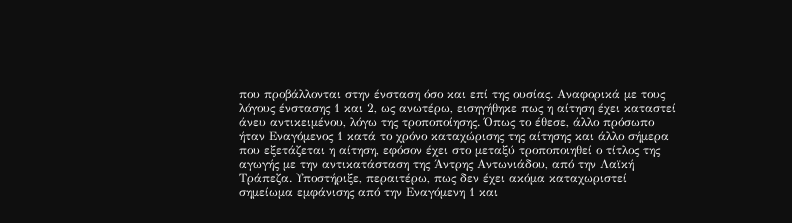που προβάλλονται στην ένσταση όσο και επί της ουσίας. Αναφορικά με τους λόγους ένστασης 1 και 2, ως ανωτέρω, εισηγήθηκε πως η αίτηση έχει καταστεί άνευ αντικειμένου, λόγω της τροποποίησης. Όπως το έθεσε, άλλο πρόσωπο ήταν Εναγόμενος 1 κατά το χρόνο καταχώρισης της αίτησης και άλλο σήμερα που εξετάζεται η αίτηση, εφόσον έχει στο μεταξύ τροποποιηθεί ο τίτλος της αγωγής με την αντικατάσταση της Άντρης Αντωνιάδου, από την Λαϊκή Τράπεζα. Υποστήριξε, περαιτέρω, πως δεν έχει ακόμα καταχωριστεί σημείωμα εμφάνισης από την Εναγόμενη 1 και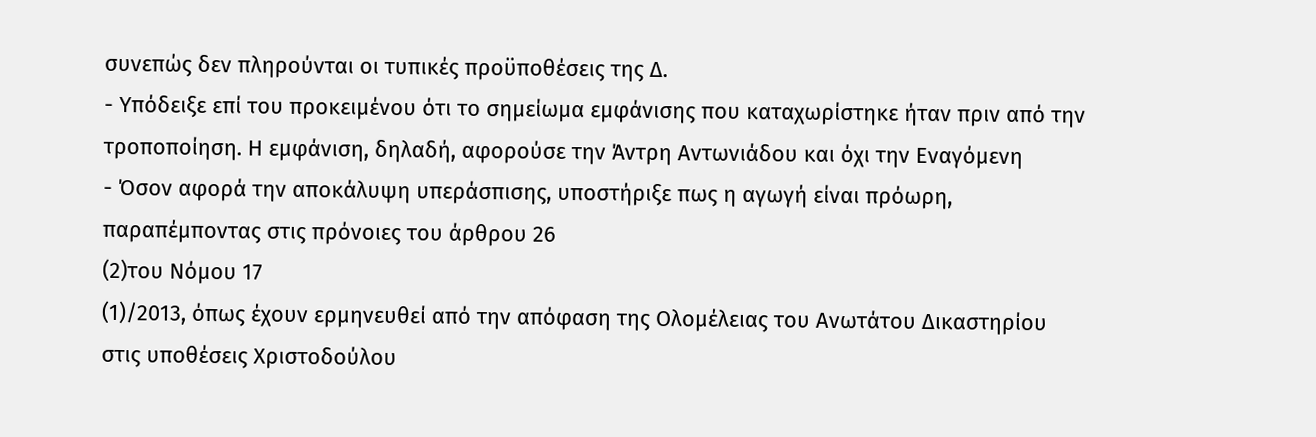συνεπώς δεν πληρούνται οι τυπικές προϋποθέσεις της Δ.
- Υπόδειξε επί του προκειμένου ότι το σημείωμα εμφάνισης που καταχωρίστηκε ήταν πριν από την τροποποίηση. Η εμφάνιση, δηλαδή, αφορούσε την Άντρη Αντωνιάδου και όχι την Εναγόμενη
- Όσον αφορά την αποκάλυψη υπεράσπισης, υποστήριξε πως η αγωγή είναι πρόωρη, παραπέμποντας στις πρόνοιες του άρθρου 26
(2)του Νόμου 17
(1)/2013, όπως έχουν ερμηνευθεί από την απόφαση της Ολομέλειας του Ανωτάτου Δικαστηρίου στις υποθέσεις Χριστοδούλου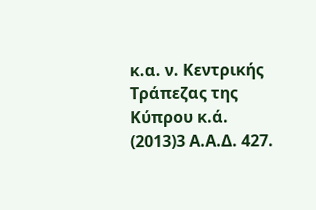κ.α. ν. Κεντρικής Τράπεζας της Κύπρου κ.ά.
(2013)3 Α.Α.Δ. 427.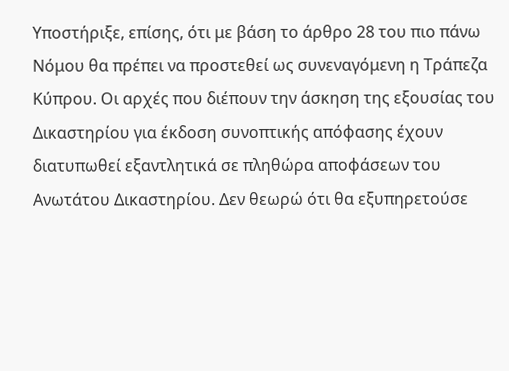Υποστήριξε, επίσης, ότι με βάση το άρθρο 28 του πιο πάνω Νόμου θα πρέπει να προστεθεί ως συνεναγόμενη η Τράπεζα Κύπρου. Οι αρχές που διέπουν την άσκηση της εξουσίας του Δικαστηρίου για έκδοση συνοπτικής απόφασης έχουν διατυπωθεί εξαντλητικά σε πληθώρα αποφάσεων του Ανωτάτου Δικαστηρίου. Δεν θεωρώ ότι θα εξυπηρετούσε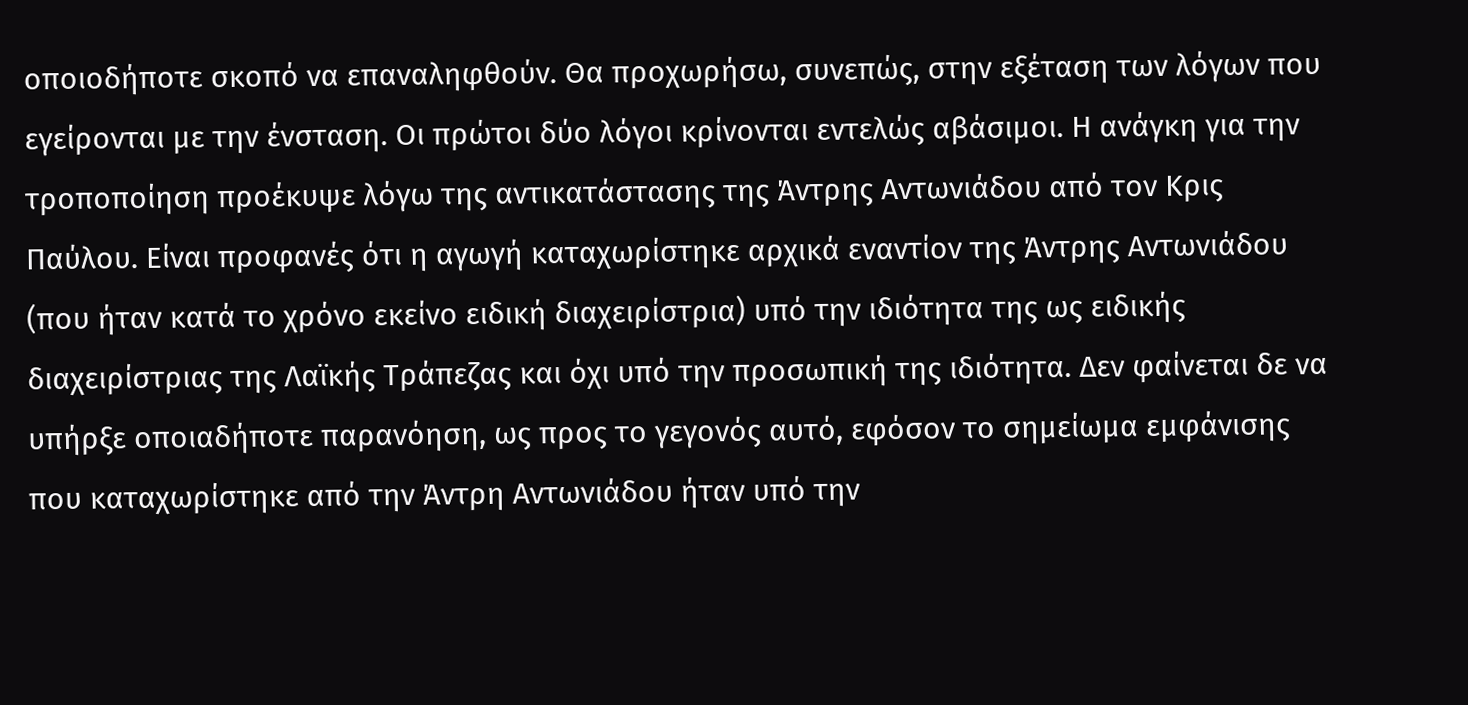οποιοδήποτε σκοπό να επαναληφθούν. Θα προχωρήσω, συνεπώς, στην εξέταση των λόγων που εγείρονται με την ένσταση. Οι πρώτοι δύο λόγοι κρίνονται εντελώς αβάσιμοι. Η ανάγκη για την τροποποίηση προέκυψε λόγω της αντικατάστασης της Άντρης Αντωνιάδου από τον Κρις Παύλου. Είναι προφανές ότι η αγωγή καταχωρίστηκε αρχικά εναντίον της Άντρης Αντωνιάδου (που ήταν κατά το χρόνο εκείνο ειδική διαχειρίστρια) υπό την ιδιότητα της ως ειδικής διαχειρίστριας της Λαϊκής Τράπεζας και όχι υπό την προσωπική της ιδιότητα. Δεν φαίνεται δε να υπήρξε οποιαδήποτε παρανόηση, ως προς το γεγονός αυτό, εφόσον το σημείωμα εμφάνισης που καταχωρίστηκε από την Άντρη Αντωνιάδου ήταν υπό την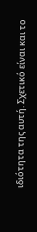ιδιότητα της αυτή. Σχετικό είναι και το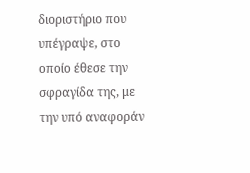διοριστήριο που υπέγραψε, στο οποίο έθεσε την σφραγίδα της, με την υπό αναφοράν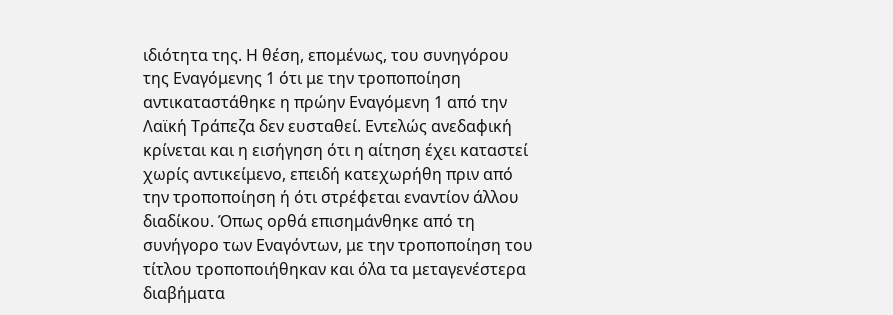ιδιότητα της. Η θέση, επομένως, του συνηγόρου της Εναγόμενης 1 ότι με την τροποποίηση αντικαταστάθηκε η πρώην Εναγόμενη 1 από την Λαϊκή Τράπεζα δεν ευσταθεί. Εντελώς ανεδαφική κρίνεται και η εισήγηση ότι η αίτηση έχει καταστεί χωρίς αντικείμενο, επειδή κατεχωρήθη πριν από την τροποποίηση ή ότι στρέφεται εναντίον άλλου διαδίκου. Όπως ορθά επισημάνθηκε από τη συνήγορο των Εναγόντων, με την τροποποίηση του τίτλου τροποποιήθηκαν και όλα τα μεταγενέστερα διαβήματα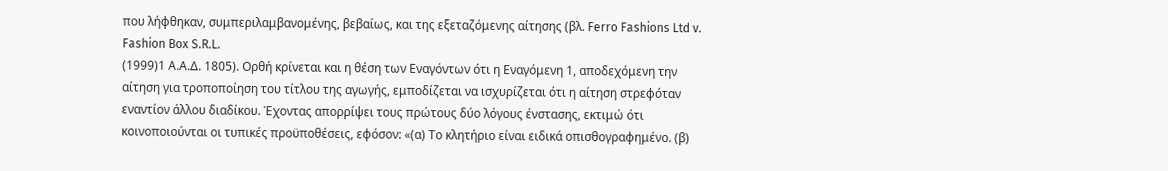που λήφθηκαν, συμπεριλαμβανομένης, βεβαίως, και της εξεταζόμενης αίτησης (βλ. Ferro Fashions Ltd v. Fashion Box S.R.L.
(1999)1 Α.Α.Δ. 1805). Ορθή κρίνεται και η θέση των Εναγόντων ότι η Εναγόμενη 1, αποδεχόμενη την αίτηση για τροποποίηση του τίτλου της αγωγής, εμποδίζεται να ισχυρίζεται ότι η αίτηση στρεφόταν εναντίον άλλου διαδίκου. Έχοντας απορρίψει τους πρώτους δύο λόγους ένστασης, εκτιμώ ότι κοινοποιούνται οι τυπικές προϋποθέσεις, εφόσον: «(α) Το κλητήριο είναι ειδικά οπισθογραφημένο. (β)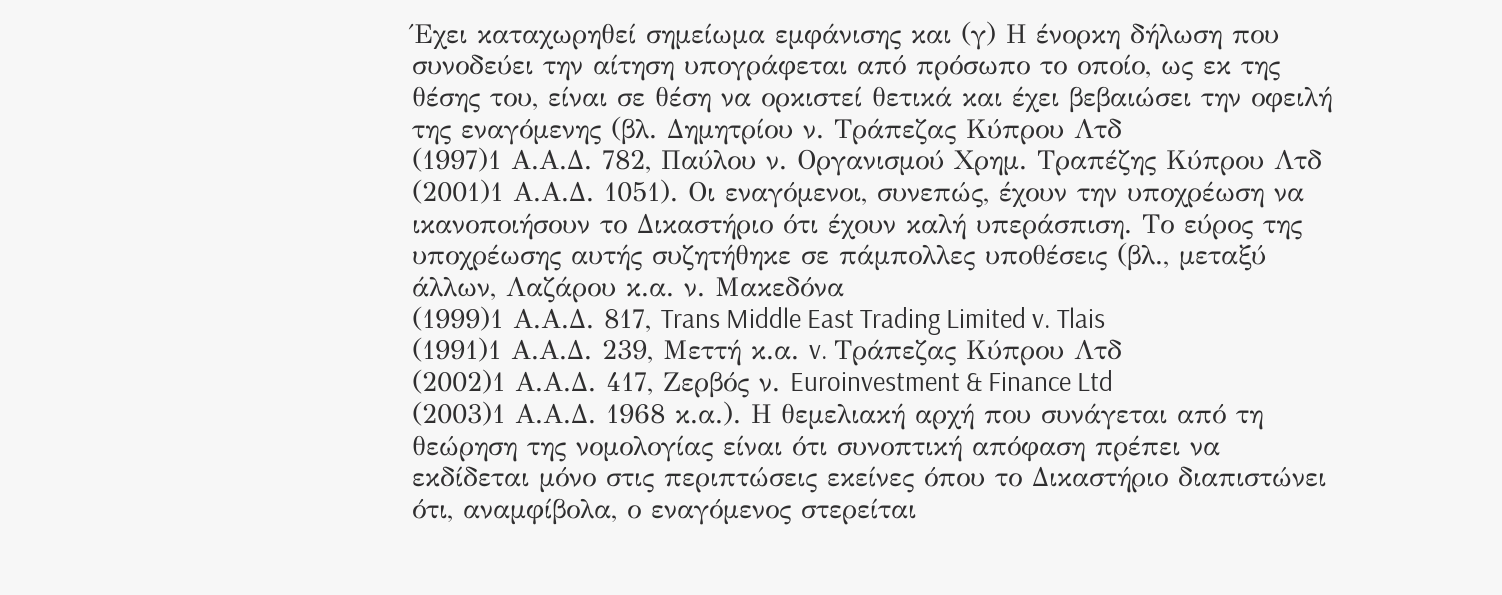Έχει καταχωρηθεί σημείωμα εμφάνισης και (γ) Η ένορκη δήλωση που συνοδεύει την αίτηση υπογράφεται από πρόσωπο το οποίο, ως εκ της θέσης του, είναι σε θέση να ορκιστεί θετικά και έχει βεβαιώσει την οφειλή της εναγόμενης (βλ. Δημητρίου ν. Τράπεζας Κύπρου Λτδ
(1997)1 Α.Α.Δ. 782, Παύλου ν. Οργανισμού Χρημ. Τραπέζης Κύπρου Λτδ
(2001)1 Α.Α.Δ. 1051). Οι εναγόμενοι, συνεπώς, έχουν την υποχρέωση να ικανοποιήσουν το Δικαστήριο ότι έχουν καλή υπεράσπιση. Το εύρος της υποχρέωσης αυτής συζητήθηκε σε πάμπολλες υποθέσεις (βλ., μεταξύ άλλων, Λαζάρου κ.α. ν. Μακεδόνα
(1999)1 Α.Α.Δ. 817, Trans Middle East Trading Limited v. Tlais
(1991)1 Α.Α.Δ. 239, Μεττή κ.α. v. Τράπεζας Κύπρου Λτδ
(2002)1 Α.Α.Δ. 417, Ζερβός ν. Euroinvestment & Finance Ltd
(2003)1 Α.Α.Δ. 1968 κ.α.). Η θεμελιακή αρχή που συνάγεται από τη θεώρηση της νομολογίας είναι ότι συνοπτική απόφαση πρέπει να εκδίδεται μόνο στις περιπτώσεις εκείνες όπου το Δικαστήριο διαπιστώνει ότι, αναμφίβολα, ο εναγόμενος στερείται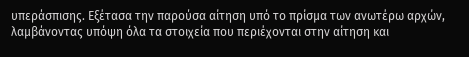υπεράσπισης. Εξέτασα την παρούσα αίτηση υπό το πρίσμα των ανωτέρω αρχών, λαμβάνοντας υπόψη όλα τα στοιχεία που περιέχονται στην αίτηση και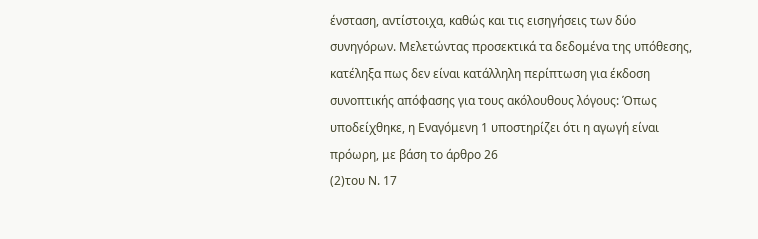ένσταση, αντίστοιχα, καθώς και τις εισηγήσεις των δύο συνηγόρων. Μελετώντας προσεκτικά τα δεδομένα της υπόθεσης, κατέληξα πως δεν είναι κατάλληλη περίπτωση για έκδοση συνοπτικής απόφασης για τους ακόλουθους λόγους: Όπως υποδείχθηκε, η Εναγόμενη 1 υποστηρίζει ότι η αγωγή είναι πρόωρη, με βάση το άρθρο 26
(2)του Ν. 17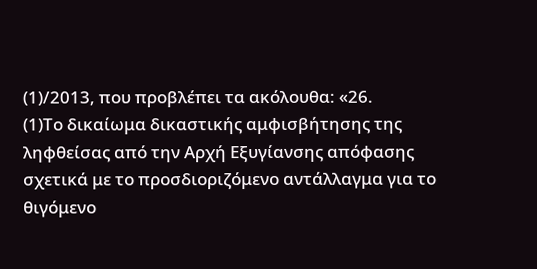(1)/2013, που προβλέπει τα ακόλουθα: «26.
(1)Το δικαίωμα δικαστικής αμφισβήτησης της ληφθείσας από την Αρχή Εξυγίανσης απόφασης σχετικά με το προσδιοριζόμενο αντάλλαγμα για το θιγόμενο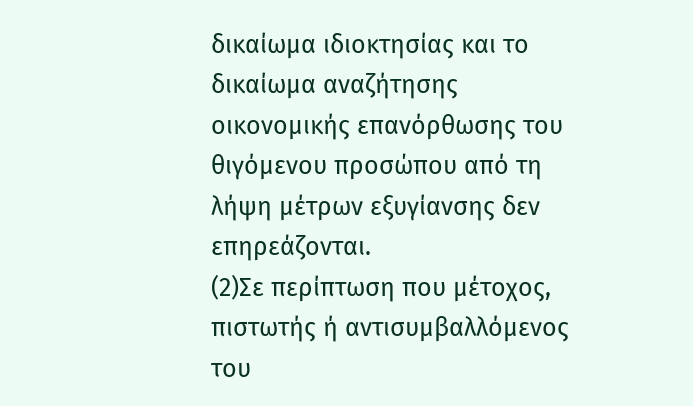δικαίωμα ιδιοκτησίας και το δικαίωμα αναζήτησης οικονομικής επανόρθωσης του θιγόμενου προσώπου από τη λήψη μέτρων εξυγίανσης δεν επηρεάζονται.
(2)Σε περίπτωση που μέτοχος, πιστωτής ή αντισυμβαλλόμενος του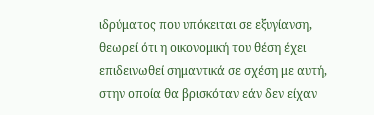ιδρύματος που υπόκειται σε εξυγίανση, θεωρεί ότι η οικονομική του θέση έχει επιδεινωθεί σημαντικά σε σχέση με αυτή, στην οποία θα βρισκόταν εάν δεν είχαν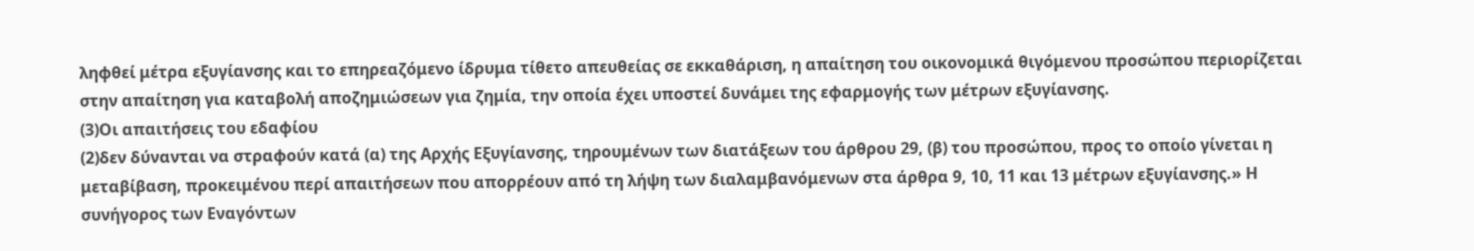ληφθεί μέτρα εξυγίανσης και το επηρεαζόμενο ίδρυμα τίθετο απευθείας σε εκκαθάριση, η απαίτηση του οικονομικά θιγόμενου προσώπου περιορίζεται στην απαίτηση για καταβολή αποζημιώσεων για ζημία, την οποία έχει υποστεί δυνάμει της εφαρμογής των μέτρων εξυγίανσης.
(3)Οι απαιτήσεις του εδαφίου
(2)δεν δύνανται να στραφούν κατά (α) της Αρχής Εξυγίανσης, τηρουμένων των διατάξεων του άρθρου 29, (β) του προσώπου, προς το οποίο γίνεται η μεταβίβαση, προκειμένου περί απαιτήσεων που απορρέουν από τη λήψη των διαλαμβανόμενων στα άρθρα 9, 10, 11 και 13 μέτρων εξυγίανσης.» Η συνήγορος των Εναγόντων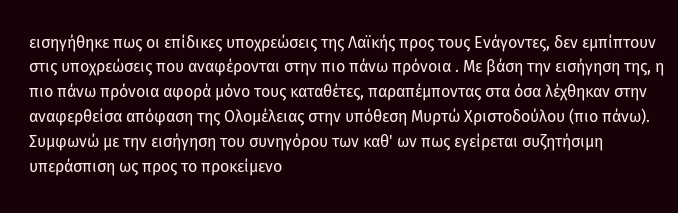εισηγήθηκε πως οι επίδικες υποχρεώσεις της Λαϊκής προς τους Ενάγοντες, δεν εμπίπτουν στις υποχρεώσεις που αναφέρονται στην πιο πάνω πρόνοια . Με βάση την εισήγηση της, η πιο πάνω πρόνοια αφορά μόνο τους καταθέτες, παραπέμποντας στα όσα λέχθηκαν στην αναφερθείσα απόφαση της Ολομέλειας στην υπόθεση Μυρτώ Χριστοδούλου (πιο πάνω). Συμφωνώ με την εισήγηση του συνηγόρου των καθ' ων πως εγείρεται συζητήσιμη υπεράσπιση ως προς το προκείμενο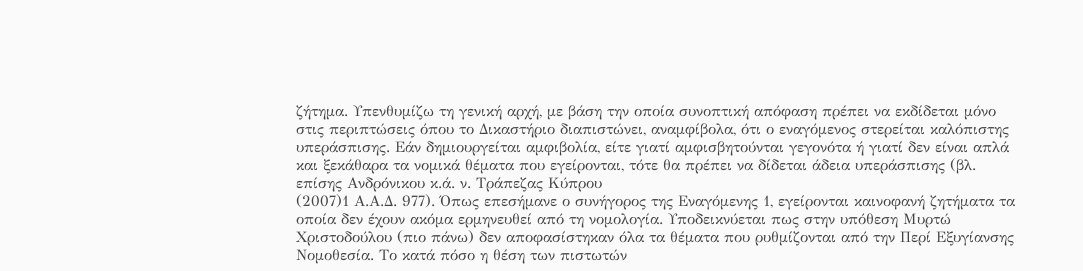ζήτημα. Υπενθυμίζω τη γενική αρχή, με βάση την οποία συνοπτική απόφαση πρέπει να εκδίδεται μόνο στις περιπτώσεις όπου το Δικαστήριο διαπιστώνει, αναμφίβολα, ότι ο εναγόμενος στερείται καλόπιστης υπεράσπισης. Εάν δημιουργείται αμφιβολία, είτε γιατί αμφισβητούνται γεγονότα ή γιατί δεν είναι απλά και ξεκάθαρα τα νομικά θέματα που εγείρονται, τότε θα πρέπει να δίδεται άδεια υπεράσπισης (βλ. επίσης Ανδρόνικου κ.ά. ν. Τράπεζας Κύπρου
(2007)1 Α.Α.Δ. 977). Όπως επεσήμανε ο συνήγορος της Εναγόμενης 1, εγείρονται καινοφανή ζητήματα τα οποία δεν έχουν ακόμα ερμηνευθεί από τη νομολογία. Υποδεικνύεται πως στην υπόθεση Μυρτώ Χριστοδούλου (πιο πάνω) δεν αποφασίστηκαν όλα τα θέματα που ρυθμίζονται από την Περί Εξυγίανσης Νομοθεσία. Το κατά πόσο η θέση των πιστωτών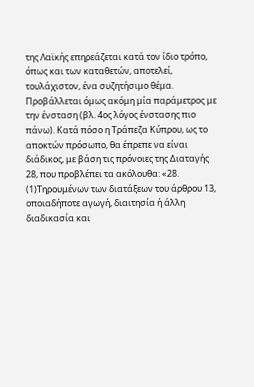της Λαϊκής επηρεάζεται κατά τον ίδιο τρόπο, όπως και των καταθετών, αποτελεί, τουλάχιστον, ένα συζητήσιμο θέμα. Προβάλλεται όμως ακόμη μία παράμετρος με την ένσταση (βλ. 4ος λόγος ένστασης πιο πάνω). Κατά πόσο η Τράπεζα Κύπρου, ως το αποκτών πρόσωπο, θα έπρεπε να είναι διάδικος, με βάση τις πρόνοιες της Διαταγής 28, που προβλέπει τα ακόλουθα: «28.
(1)Τηρουμένων των διατάξεων του άρθρου 13, οποιαδήποτε αγωγή, διαιτησία ή άλλη διαδικασία και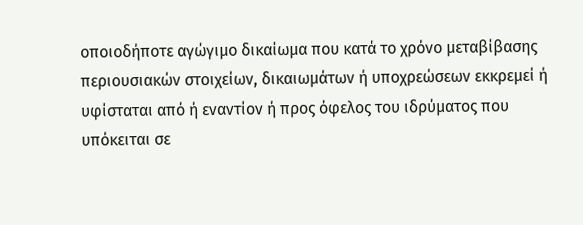οποιοδήποτε αγώγιμο δικαίωμα που κατά το χρόνο μεταβίβασης περιουσιακών στοιχείων, δικαιωμάτων ή υποχρεώσεων εκκρεμεί ή υφίσταται από ή εναντίον ή προς όφελος του ιδρύματος που υπόκειται σε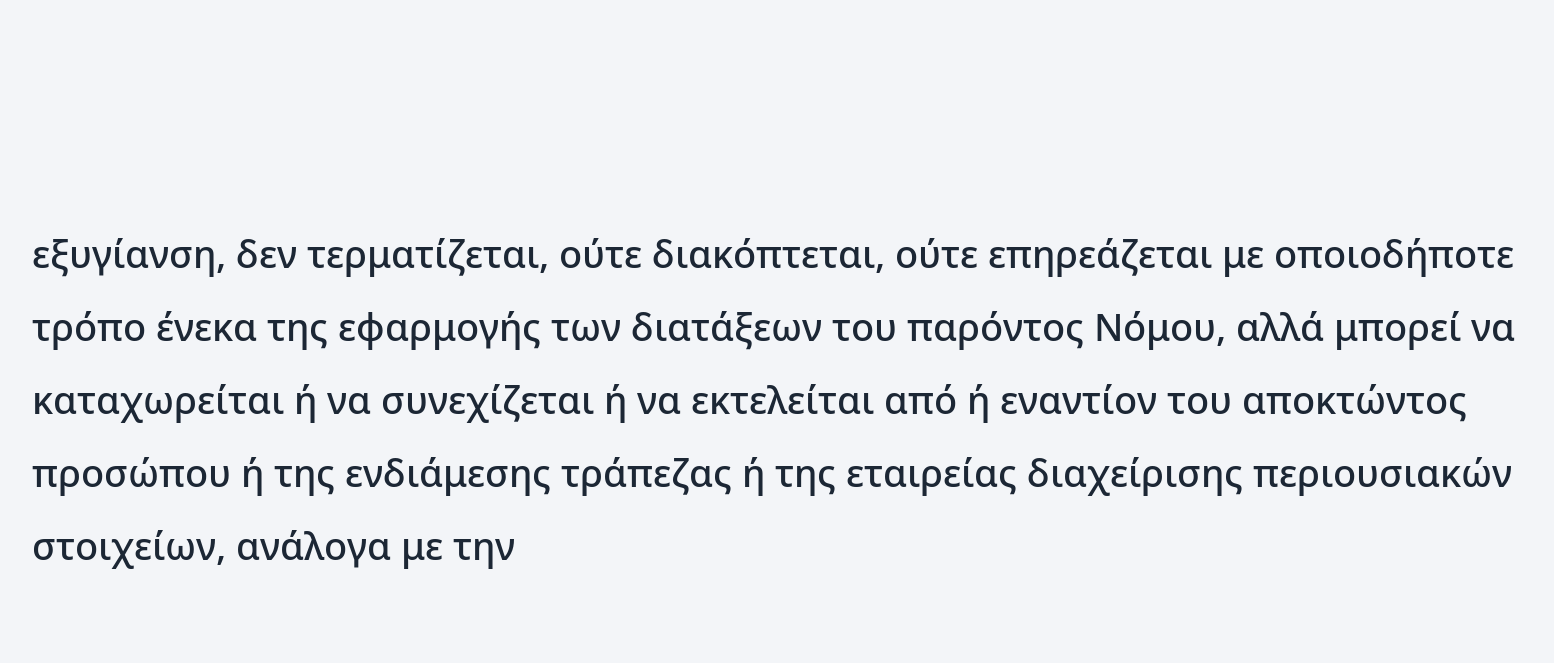εξυγίανση, δεν τερματίζεται, ούτε διακόπτεται, ούτε επηρεάζεται με οποιοδήποτε τρόπο ένεκα της εφαρμογής των διατάξεων του παρόντος Νόμου, αλλά μπορεί να καταχωρείται ή να συνεχίζεται ή να εκτελείται από ή εναντίον του αποκτώντος προσώπου ή της ενδιάμεσης τράπεζας ή της εταιρείας διαχείρισης περιουσιακών στοιχείων, ανάλογα με την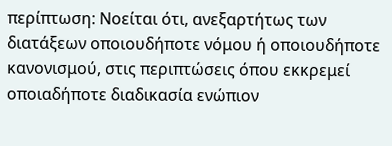περίπτωση: Νοείται ότι, ανεξαρτήτως των διατάξεων οποιουδήποτε νόμου ή οποιουδήποτε κανονισμού, στις περιπτώσεις όπου εκκρεμεί οποιαδήποτε διαδικασία ενώπιον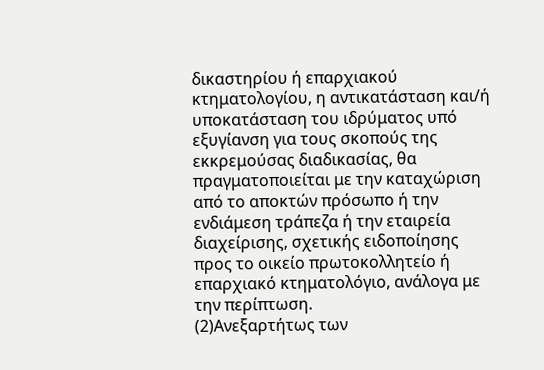δικαστηρίου ή επαρχιακού κτηματολογίου, η αντικατάσταση και/ή υποκατάσταση του ιδρύματος υπό εξυγίανση για τους σκοπούς της εκκρεμούσας διαδικασίας, θα πραγματοποιείται με την καταχώριση από το αποκτών πρόσωπο ή την ενδιάμεση τράπεζα ή την εταιρεία διαχείρισης, σχετικής ειδοποίησης προς το οικείο πρωτοκολλητείο ή επαρχιακό κτηματολόγιο, ανάλογα με την περίπτωση.
(2)Ανεξαρτήτως των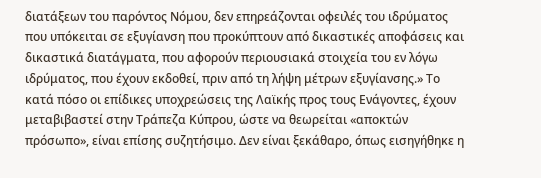διατάξεων του παρόντος Νόμου, δεν επηρεάζονται οφειλές του ιδρύματος που υπόκειται σε εξυγίανση που προκύπτουν από δικαστικές αποφάσεις και δικαστικά διατάγματα, που αφορούν περιουσιακά στοιχεία του εν λόγω ιδρύματος, που έχουν εκδοθεί, πριν από τη λήψη μέτρων εξυγίανσης.» Το κατά πόσο οι επίδικες υποχρεώσεις της Λαϊκής προς τους Ενάγοντες, έχουν μεταβιβαστεί στην Τράπεζα Κύπρου, ώστε να θεωρείται «αποκτών πρόσωπο», είναι επίσης συζητήσιμο. Δεν είναι ξεκάθαρο, όπως εισηγήθηκε η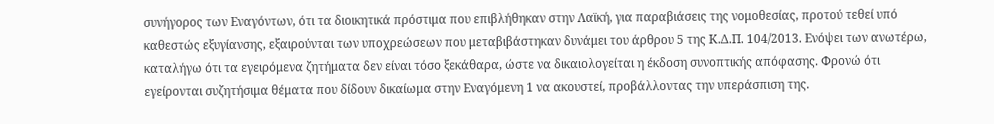συνήγορος των Εναγόντων, ότι τα διοικητικά πρόστιμα που επιβλήθηκαν στην Λαϊκή, για παραβιάσεις της νομοθεσίας, προτού τεθεί υπό καθεστώς εξυγίανσης, εξαιρούνται των υποχρεώσεων που μεταβιβάστηκαν δυνάμει του άρθρου 5 της Κ.Δ.Π. 104/2013. Ενόψει των ανωτέρω, καταλήγω ότι τα εγειρόμενα ζητήματα δεν είναι τόσο ξεκάθαρα, ώστε να δικαιολογείται η έκδοση συνοπτικής απόφασης. Φρονώ ότι εγείρονται συζητήσιμα θέματα που δίδουν δικαίωμα στην Εναγόμενη 1 να ακουστεί, προβάλλοντας την υπεράσπιση της.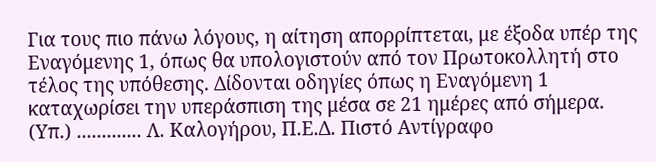Για τους πιο πάνω λόγους, η αίτηση απορρίπτεται, με έξοδα υπέρ της Εναγόμενης 1, όπως θα υπολογιστούν από τον Πρωτοκολλητή στο τέλος της υπόθεσης. Δίδονται οδηγίες όπως η Εναγόμενη 1 καταχωρίσει την υπεράσπιση της μέσα σε 21 ημέρες από σήμερα. (Υπ.) ............. Λ. Καλογήρου, Π.Ε.Δ. Πιστό Αντίγραφο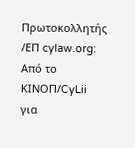Πρωτοκολλητής /ΕΠ cylaw.org: Από το ΚΙΝOΠ/CyLii για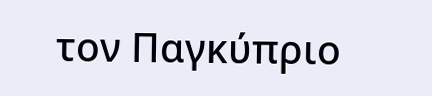τον Παγκύπριο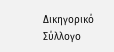Δικηγορικό Σύλλογο